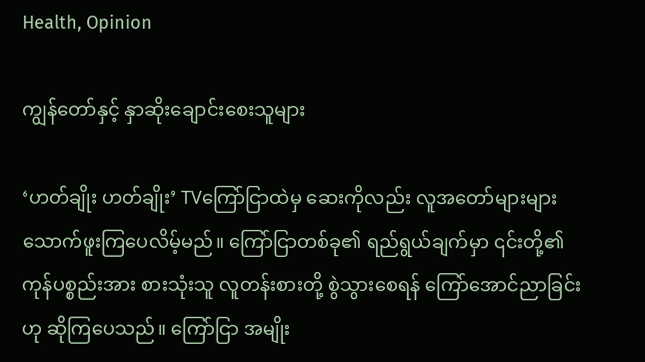Health, Opinion

ကျွန်တော်နှင့် နှာဆိုးချောင်းစေးသူများ

‘ဟတ်ချိုး ဟတ်ချိုး’ TVကြော်ငြာထဲမှ ဆေးကိုလည်း လူအတော်များများ သောက်ဖူးကြပေလိမ့်မည်။ ကြော်ငြာတစ်ခု၏ ရည်ရွယ်ချက်မှာ ၎င်းတို့၏ ကုန်ပစ္စည်းအား စားသုံးသူ လူတန်းစားတို့ စွဲသွားစေရန် ကြော်အောင်ညာခြင်းဟု ဆိုကြပေသည်။ ကြော်ငြာ အမျိုး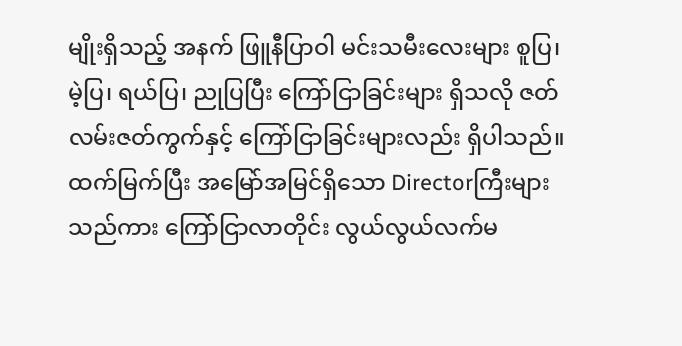မျိုးရှိသည့် အနက် ဖြူနီပြာဝါ မင်းသမီးလေးများ စူပြ၊ မဲ့ပြ၊ ရယ်ပြ၊ ညုပြပြီး ကြော်ငြာခြင်းများ ရှိသလို ဇတ်လမ်းဇတ်ကွက်နှင့် ကြော်ငြာခြင်းများလည်း ရှိပါသည်။ ထက်မြက်ပြီး အမြော်အမြင်ရှိသော Directorကြီးများသည်ကား ကြော်ငြာလာတိုင်း လွယ်လွယ်လက်မ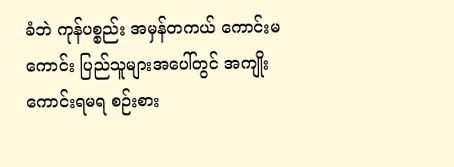ခံဘဲ ကုန်ပစ္စည်း အမှန်တကယ် ကောင်းမကောင်း ပြည်သူများအပေါ်တွင် အကျိုးကောင်းရမရ စဉ်းစား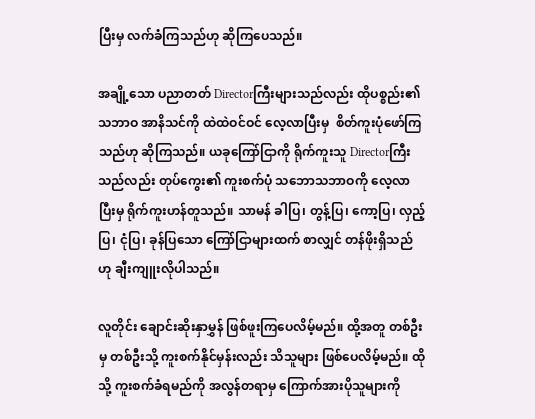ပြီးမှ လက်ခံကြသည်ဟု ဆိုကြပေသည်။

အချို့သော ပညာတတ် Directorကြီးများသည်လည်း ထိုပစ္စည်း၏ သဘာဝ အာနိသင်ကို ထဲထဲဝင်ဝင် လေ့လာပြီးမှ  စိတ်ကူးပုံဖော်ကြသည်ဟု ဆိုကြသည်။ ယခုကြော်ငြာကို ရိုက်ကူးသူ Directorကြီးသည်လည်း တုပ်ကွေး၏ ကူးစက်ပုံ သဘောသဘာဝကို လေ့လာပြီးမှ ရိုက်ကူးဟန်တူသည်။ သာမန် ခါပြ၊ တွန့်ပြ၊ ကော့ပြ၊ လှည့်ပြ၊ ငုံပြ၊ ခုန်ပြသော ကြော်ငြာများထက် စာလျှင် တန်ဖိုးရှိသည်ဟု ချီးကျူးလိုပါသည်။

လူတိုင်း ချောင်းဆိုးနှာမွှန် ဖြစ်ဖူးကြပေလိမ့်မည်။ ထို့အတူ တစ်ဦးမှ တစ်ဦးသို့ ကူးစက်နိုင်မှန်းလည်း သိသူများ ဖြစ်ပေလိမ့်မည်။ ထိုသို့ ကူးစက်ခံရမည်ကို အလွန်တရာမှ ကြောက်အားပိုသူများကို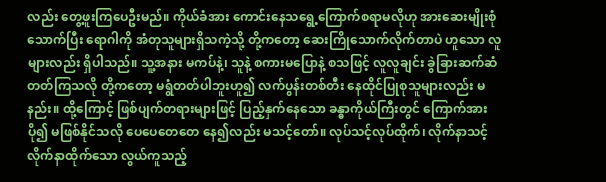လည်း တွေ့ဖူးကြပေဦးမည်။ ကိုယ်ခံအား ကောင်းနေသရွေ့ကြောက်စရာမလိုဟု အားဆေးမျိုးစုံသောက်ပြီး ရောဂါကို အံတုသူများရှိသကဲ့သို့ တို့ကတော့ ဆေးကြိုသောက်လိုက်တာပဲ ဟူသော လူများလည်း ရှိပါသည်။ သူ့အနား မကပ်နဲ့၊ သူနဲ့ စကားမပြောနဲ့ စသဖြင့် လူလူချင်း ခွဲခြားဆက်ဆံတတ်ကြသလို တို့ကတော့ မရွံတတ်ပါဘူးဟူ၍ လက်ပွန်းတစ်တီး နေထိုင်ပြုစုသူများလည်း မနည်း။ ထို့ကြောင့် ဖြစ်ပျက်တရားများဖြင့် ပြည့်နှက်နေသော ခန္ဓာကိုယ်ကြီးတွင် ကြောက်အားပို၍ မဖြစ်နိုင်သလို ပေပေတေတေ နေ၍လည်း မသင့်တော်။ လုပ်သင့်လုပ်ထိုက်၊ လိုက်နာသင့် လိုက်နာထိုက်သော လွယ်ကူသည့်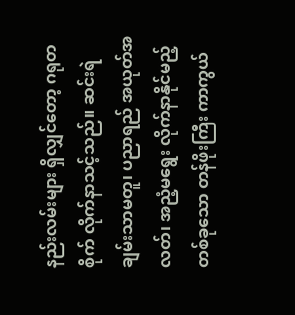နည်းလမ်းများ ရှိလျှင်တော့ ဂရုတစိုက် လိုက်နာသင့်သည်။ ဆင်းရဲချမ်းသာမတူ၊ ပညာရည် အယုတ်အလတ်၊ အညံ့မရွေး လိုက်နာနိုင်မည့် တစ်ခုသော တန်ဖိုးကြီး ကာကွယ်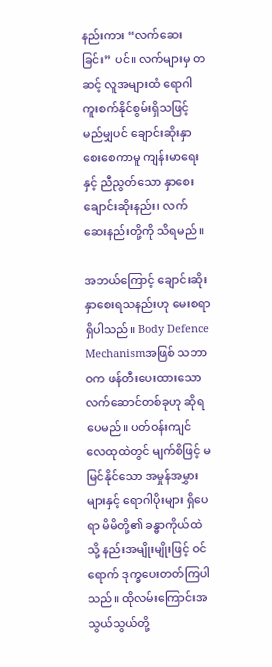နည်းကား “လက်ဆေးခြင်း” ပင်။ လက်များမှ တဆင့် လူအများထံ ရောဂါကူးစက်နိုင်စွမ်းရှိသဖြင့် မည်မျှပင် ချောင်းဆိုးနှာစေးစေကာမူ ကျန်းမာရေးနှင့် ညီညွတ်သော နှာစေးချောင်းဆိုးနည်း၊ လက်ဆေးနည်းတို့ကို သိရမည်။

အဘယ်ကြောင့် ချောင်းဆိုးနှာစေးရသနည်းဟု မေးစရာရှိပါသည်။ Body Defence Mechanismအဖြစ် သဘာဝက ဖန်တီးပေးထားသော လက်ဆောင်တစ်ခုဟု ဆိုရပေမည်။ ပတ်ဝန်းကျင် လေထုထဲတွင် မျက်စိဖြင့် မမြင်နိုင်သော အမှုန်အမွှားများနှင့် ရောဂါပိုးများ ရှိပေရာ မိမိတို့၏ ခန္ဓာကိုယ်ထဲသို့ နည်းအမျိုးမျိုးဖြင့် ဝင်ရောက် ဒုက္ခပေးတတ်ကြပါသည်။ ထိုလမ်းကြောင်းအသွယ်သွယ်တို့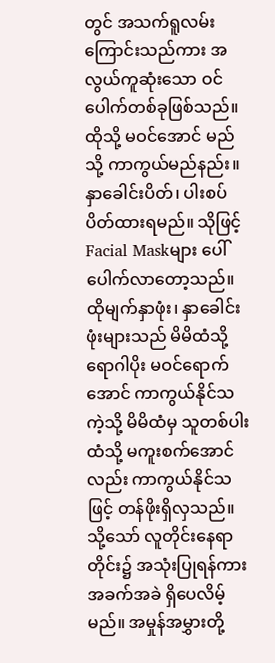တွင် အသက်ရူလမ်းကြောင်းသည်ကား အလွယ်ကူဆုံးသော ဝင်ပေါက်တစ်ခုဖြစ်သည်။ ထိုသို့ မဝင်အောင် မည်သို့ ကာကွယ်မည်နည်း။ နှာခေါင်းပိတ်၊ ပါးစပ်ပိတ်ထားရမည်။ သိုဖြင့် Facial Maskများ ပေါ်ပေါက်လာတော့သည်။ ထိုမျက်နှာဖုံး၊ နှာခေါင်းဖုံးများသည် မိမိထံသို့ ရောဂါပိုး မဝင်ရောက်အောင် ကာကွယ်နိုင်သကဲ့သို့ မိမိထံမှ သူတစ်ပါးထံသို့ မကူးစက်အောင်လည်း ကာကွယ်နိုင်သဖြင့် တန်ဖိုးရှိလှသည်။ သို့သော် လူတိုင်းနေရာတိုင်း၌ အသုံးပြုရန်ကား အခက်အခဲ ရှိပေလိမ့်မည်။ အမှုန်အမွှားတို့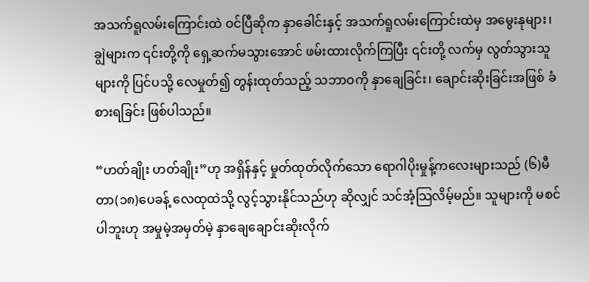အသက်ရူလမ်းကြောင်းထဲ ဝင်ပြီဆိုက နှာခေါင်းနှင့် အသက်ရူလမ်းကြောင်းထဲမှ အမွေးနုများ၊ ချွဲများက ၎င်းတို့ကို ရှေ့ဆက်မသွားအောင် ဖမ်းထားလိုက်ကြပြီး ၎င်းတို့ လက်မှ လွတ်သွားသူများကို ပြင်ပသို့ လေမှုတ်၍ တွန်းထုတ်သည့် သဘာဝကို နှာချေခြင်း၊ ချောင်းဆိုးခြင်းအဖြစ် ခံစားရခြင်း ဖြစ်ပါသည်။

“ဟတ်ချိုး ဟတ်ချိုး”ဟု အရှိန်နှင့် မှုတ်ထုတ်လိုက်သော ရောဂါပိုးမှုန့်ကလေးများသည် (၆)မီတာ(၁၈)ပေခန့် လေထုထဲသို့ လွင့်သွားနိုင်သည်ဟု ဆိုလျှင် သင်အံ့သြလိမ့်မည်။ သူများကို မစင်ပါဘူးဟု အမှုမဲ့အမှတ်မဲ့ နှာချေချောင်းဆိုးလိုက်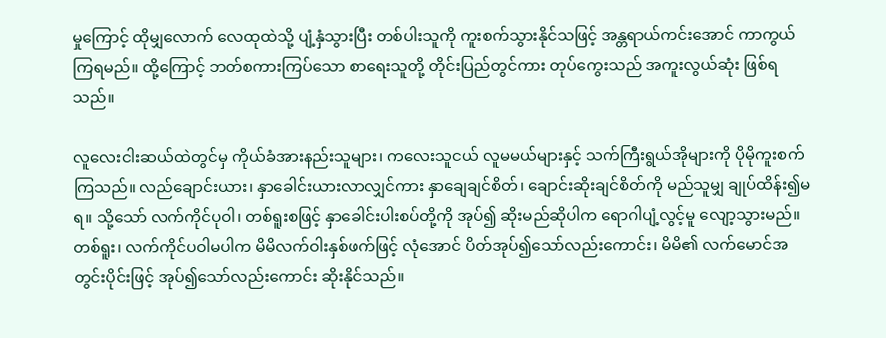မှုကြောင့် ထိုမျှလောက် လေထုထဲသို့ ပျံ့နှံသွားပြီး တစ်ပါးသူကို ကူးစက်သွားနိုင်သဖြင့် အန္တရာယ်ကင်းအောင် ကာကွယ်ကြရမည်။ ထို့ကြောင့် ဘတ်စကားကြပ်သော စာရေးသူတို့ တိုင်းပြည်တွင်ကား တုပ်ကွေးသည် အကူးလွယ်ဆုံး ဖြစ်ရသည်။

လူလေးငါးဆယ်ထဲတွင်မှ ကိုယ်ခံအားနည်းသူများ၊ ကလေးသူငယ် လူမမယ်များနှင့် သက်ကြီးရွယ်အိုများကို ပိုမိုကူးစက်ကြသည်။ လည်ချောင်းယား၊ နှာခေါင်းယားလာလျှင်ကား နှာချေချင်စိတ်၊ ချောင်းဆိုးချင်စိတ်ကို မည်သူမျှ ချုပ်ထိန်း၍မရ။ သို့သော် လက်ကိုင်ပုဝါ၊ တစ်ရူးစဖြင့် နှာခေါင်းပါးစပ်တို့ကို အုပ်၍ ဆိုးမည်ဆိုပါက ရောဂါပျံ့လွင့်မူ လျော့သွားမည်။ တစ်ရူး၊ လက်ကိုင်ပဝါမပါက မိမိလက်ဝါးနှစ်ဖက်ဖြင့် လုံအောင် ပိတ်အုပ်၍သော်လည်းကောင်း၊ မိမိ၏ လက်မောင်အတွင်းပိုင်းဖြင့် အုပ်၍သော်လည်းကောင်း ဆိုးနိုင်သည်။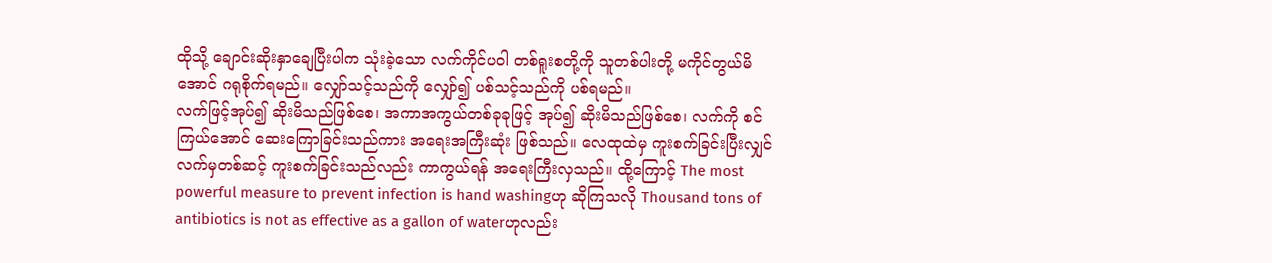ထိုသို့ ချောင်းဆိုးနှာချေပြီးပါက သုံးခဲ့သော လက်ကိုင်ပဝါ တစ်ရူးစတို့ကို သူတစ်ပါးတို့ မကိုင်တွယ်မိအောင် ဂရုစိုက်ရမည်။ လျှော်သင့်သည်ကို လျှော်၍ ပစ်သင့်သည်ကို ပစ်ရမည်။
လက်ဖြင့်အုပ်၍ ဆိုးမိသည်ဖြစ်စေ၊ အကာအကွယ်တစ်ခုခုဖြင့် အုပ်၍ ဆိုးမိသည်ဖြစ်စေ၊ လက်ကို စင်ကြယ်အောင် ဆေးကြောခြင်းသည်ကား အရေးအကြီးဆုံး ဖြစ်သည်။ လေထုထဲမှ ကူးစက်ခြင်းပြီးလျှင် လက်မှတစ်ဆင့် ကူးစက်ခြင်းသည်လည်း ကာကွယ်ရန် အရေးကြီးလှသည်။ ထို့ကြောင့် The most powerful measure to prevent infection is hand washingဟု ဆိုကြသလို Thousand tons of antibiotics is not as effective as a gallon of waterဟုလည်း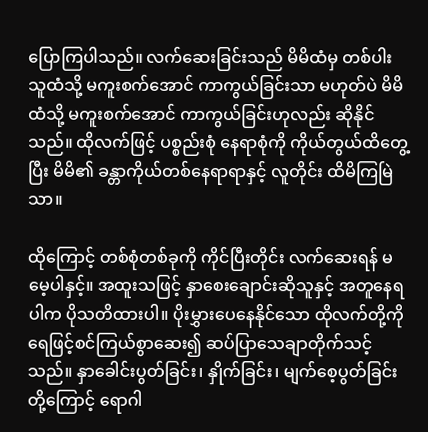ပြောကြပါသည်။ လက်ဆေးခြင်းသည် မိမိထံမှ တစ်ပါးသူထံသို့ မကူးစက်အောင် ကာကွယ်ခြင်းသာ မဟုတ်ပဲ မိမိထံသို့ မကူးစက်အောင် ကာကွယ်ခြင်းဟုလည်း ဆိုနိုင်သည်။ ထိုလက်ဖြင့် ပစ္စည်းစုံ နေရာစုံကို ကိုယ်တွယ်ထိတွေ့ပြီး မိမိ၏ ခန္တာကိုယ်တစ်နေရာရာနှင့် လူတိုင်း ထိမိကြမြဲသာ။

ထိုကြောင့် တစ်စုံတစ်ခုကို ကိုင်ပြီးတိုင်း လက်ဆေးရန် မမေ့ပါနှင့်။ အထူးသဖြင့် နှာစေးချောင်းဆိုသူနှင့် အတူနေရပါက ပိုသတိထားပါ။ ပိုးမွှားပေနေနိုင်သော ထိုလက်တို့ကို ရေဖြင့်စင်ကြယ်စွာဆေး၍ ဆပ်ပြာသေချာတိုက်သင့်သည်။ နှာခေါင်းပွတ်ခြင်း၊ နှိုက်ခြင်း၊ မျက်စေ့ပွတ်ခြင်းတို့ကြောင့် ရောဂါ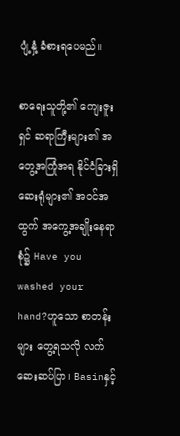ပျံ့နှံ့ ခံစားရပေမည်။

စာရေးသူတို့၏ ကျေးဇူးရှင် ဆရာကြီးများ၏ အတွေ့အကြုံအရ နိုင်ငံခြားရှိဆေးရုံများ၏ အဝင်အထွက် အကွေ့အချိုးနေရာစုံ၌ Have you washed your hand?ဟူသော စာတန်းများ တွေ့ရသလို လက်ဆေးဆပ်ပြာ၊ Basinနှင့်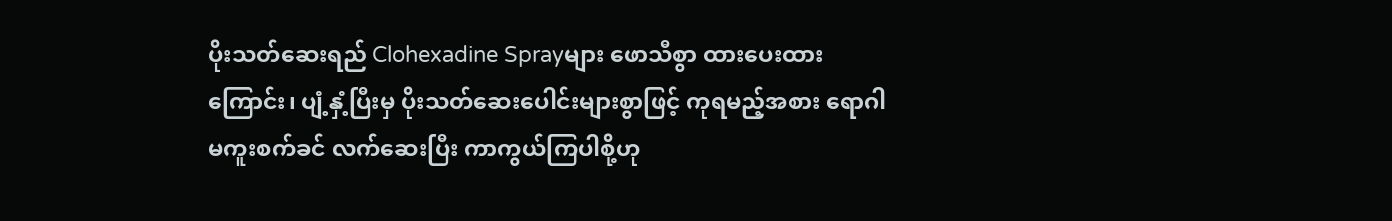ပိုးသတ်ဆေးရည် Clohexadine Sprayများ ဖောသီစွာ ထားပေးထားကြောင်း၊ ပျံ့နှံ့ပြီးမှ ပိုးသတ်ဆေးပေါင်းများစွာဖြင့် ကုရမည့်အစား ရောဂါမကူးစက်ခင် လက်ဆေးပြီး ကာကွယ်ကြပါစို့ဟု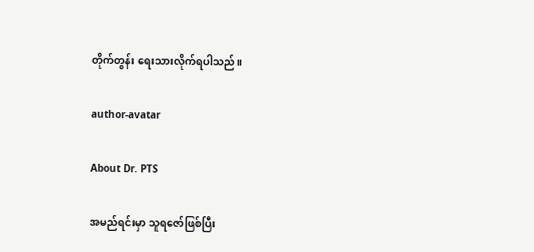တိုက်တွန်း ရေးသားလိုက်ရပါသည်။

author-avatar

About Dr. PTS

အမည်ရင်းမှာ သူရဇော်ဖြစ်ပြီး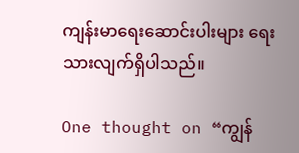ကျန်းမာရေးဆောင်းပါးများ ရေးသားလျက်ရှိပါသည်။

One thought on “ကျွန်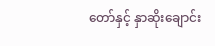တော်နှင့် နှာဆိုးချောင်း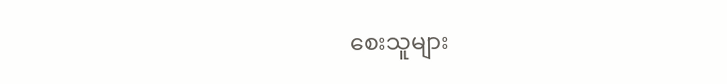စေးသူများ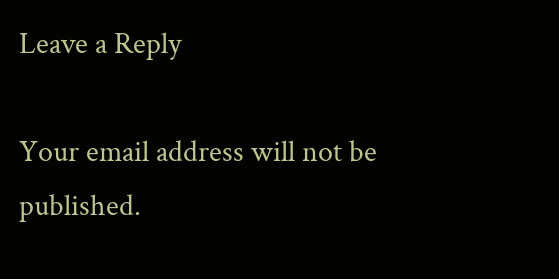Leave a Reply

Your email address will not be published.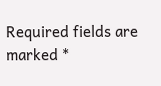Required fields are marked *